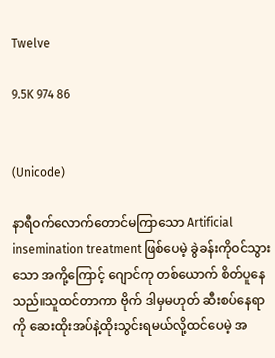Twelve

9.5K 974 86


(Unicode)

နာရီဝက်လောက်တောင်မကြာသော Artificial insemination treatment ဖြစ်ပေမဲ့ ခွဲခန်းကိုဝင်သွားသော အကို့ကြောင့် ဂျောင်ကု တစ်ယောက် စိတ်ပူနေသည်။သူထင်တာကာ ဗိုက် ဒါမှမဟုတ် ဆီးစပ်နေရာကို ဆေးထိုးအပ်နဲ့ထိုးသွင်းရမယ်လို့ထင်ပေမဲ့ အ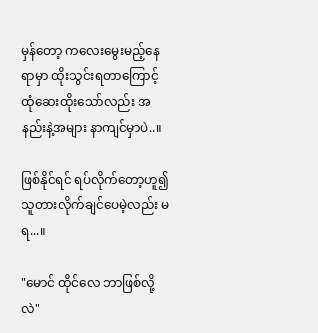မှန်တော့ ကလေးမွေးမည့်နေရာမှာ ထိုးသွင်းရတာကြောင့် ထုံဆေးထိုးသော်လည်း အနည်းနဲ့အများ နာကျင်မှာပဲ..။

ဖြစ်နိုင်ရင် ရပ်လိုက်တော့ဟူ၍ သူတားလိုက်ချင်ပေမဲ့လည်း မရ...။

"မောင် ထိုင်လေ ဘာဖြစ်လို့လဲ"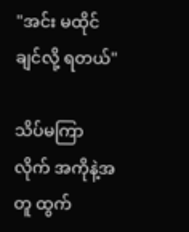"အင်း မထိုင်ချင်လို့ ရတယ်"

သိပ်မကြာလိုက် အကိုနဲ့အတူ ထွက်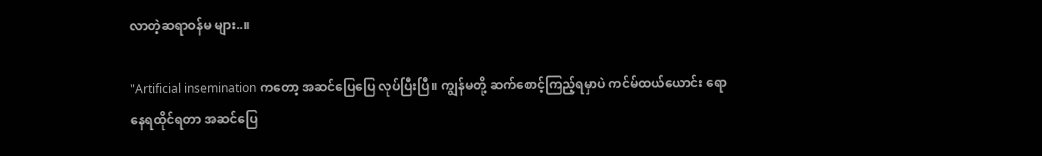လာတဲ့ဆရာဝန်မ များ..။

"Artificial insemination ကတော့ အဆင်ပြေပြေ လုပ်ပြီးပြီ။ ကျွန်မတို့ ဆက်စောင့်ကြည့်ရမှာပဲ ကင်မ်ထယ်ယောင်း ရော နေရထိုင်ရတာ အဆင်ပြေ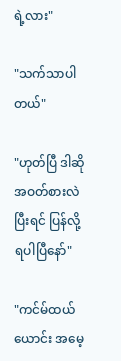ရဲ့လား"

"သက်သာပါတယ်"

"ဟုတ်ပြီ ဒါဆို အဝတ်စားလဲ ပြီးရင် ပြန်လို့ရပါပြီနော်"

"ကင်မ်ထယ်ယောင်း အမေ့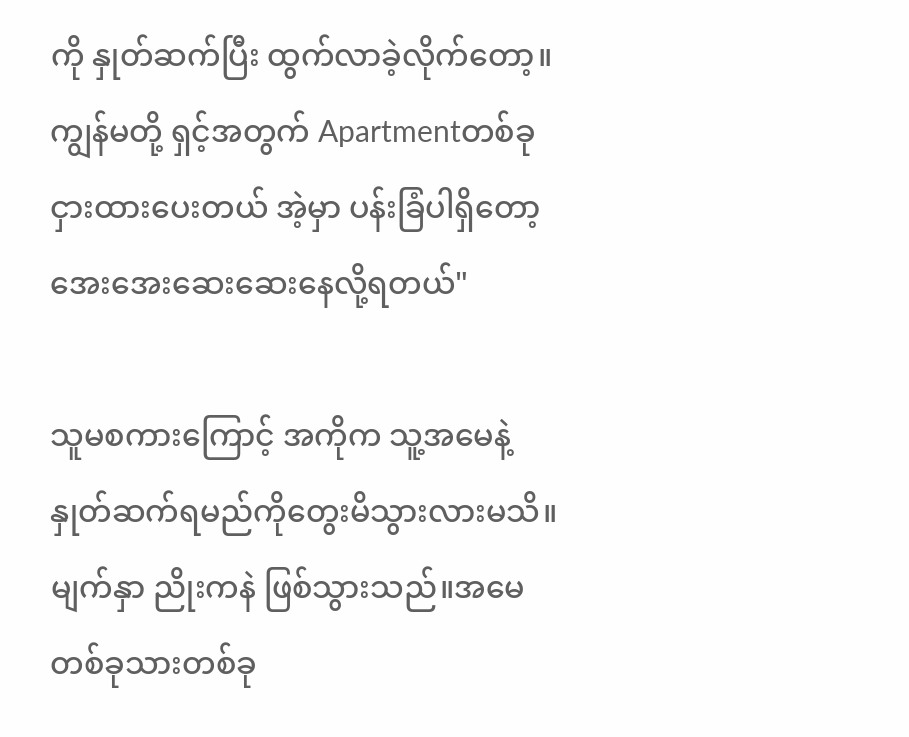ကို နှုတ်ဆက်ပြီး ထွက်လာခဲ့လိုက်တော့။ကျွန်မတို့ ရှင့်အတွက် Apartmentတစ်ခု ငှားထားပေးတယ် အဲ့မှာ ပန်းခြံပါရှိတော့ အေးအေးဆေးဆေးနေလို့ရတယ်"

သူမစကားကြောင့် အကိုက သူ့အမေနဲ့နှုတ်ဆက်ရမည်ကိုတွေးမိသွားလားမသိ။မျက်နှာ ညိုးကနဲ ဖြစ်သွားသည်။အမေတစ်ခုသားတစ်ခု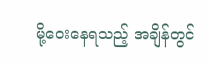မို့ဝေးနေရသည့် အချိန်တွင်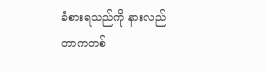ခံစားရသည်ကို နားလည်တာကတစ်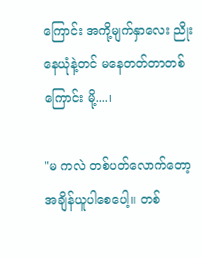ကြောင်း အကို့မျက်နှာလေး ညိုးနေယုံနဲ့တင် မနေတတ်တာတစ်ကြောင်း မို့....၊

"မ ကလဲ တစ်ပတ်လောက်တော့ အချိန်ယူပါစေပေါ့။ တစ်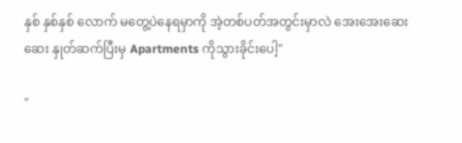နှစ် နှစ်နှစ် လောက် မတွေ့ပဲနေရမှာကို အဲ့တစ်ပတ်အတွင်းမှာလဲ အေးအေးဆေးဆေး နှုတ်ဆက်ပြီးမှ Apartments ကိုသွားခိုင်းပေါ့"

"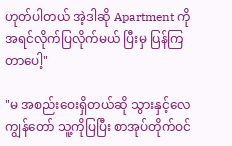ဟုတ်ပါတယ် အဲ့ဒါဆို Apartment ကို အရင်လိုက်ပြလိုက်မယ် ပြီးမှ ပြန်ကြတာပေါ့"

"မ အစည်းဝေးရှိတယ်ဆို သွားနှင့်လေ ကျွန်တော် သူ့ကိုပြပြီး စာအုပ်တိုက်ဝင်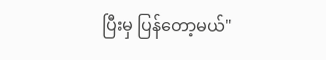ပြီးမှ ပြန်တော့မယ်"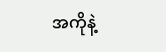အကိုနဲ့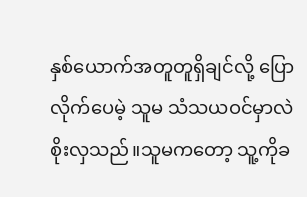နှစ်ယောက်အတူတူရှိချင်လို့ ပြောလိုက်ပေမဲ့ သူမ သံသယဝင်မှာလဲစိုးလှသည်။သူမကတော့ သူ့ကိုခ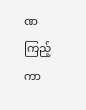ဏကြည့်ကာ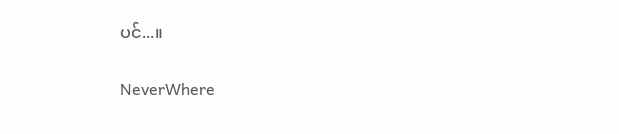ပင်...။

NeverWhere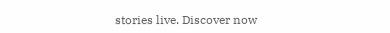stories live. Discover now